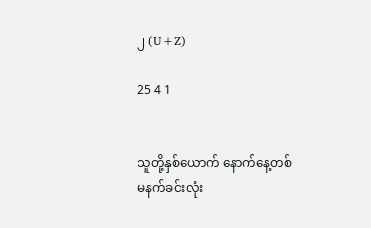၂ (U+Z)

25 4 1


သူတို့နှစ်ယောက် နောက်နေ့တစ်မနက်ခင်းလုံး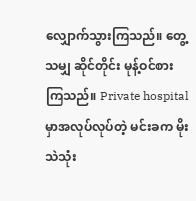လျှောက်သွားကြသည်။ တွေ့သမျှ ဆိုင်တိုင်း မုန့်ဝင်စားကြသည်။ Private hospital မှာအလုပ်လုပ်တဲ့ မင်းခက မိုးသဲသုံး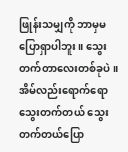ဖြုန်းသမျှကို ဘာမှမပြောရှာပါဘူး။ သွေးတက်တာလေးတစ်ခုပဲ။ အိမ်လည်းရောက်ရော သွေးတက်တယ် သွေးတက်တယ်ပြော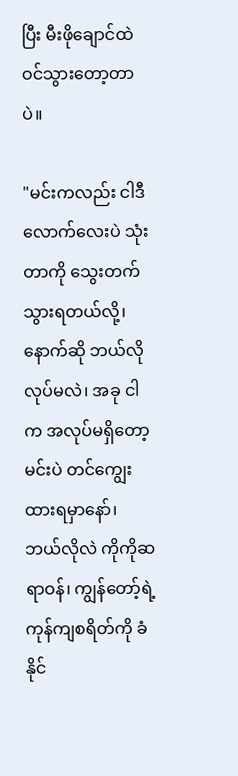ပြီး မီးဖိုချောင်ထဲ ဝင်သွားတော့တာပဲ။

"မင်းကလည်း ငါဒီလောက်လေးပဲ သုံးတာကို သွေးတက်သွားရတယ်လို့၊ နောက်ဆို ဘယ်လိုလုပ်မလဲ၊ အခု ငါက အလုပ်မရှိတော့ မင်းပဲ တင်ကျွေးထားရမှာ‌နော်၊ ဘယ်လိုလဲ ကိုကိုဆရာဝန်၊ ကျွန်တော့်ရဲ့ ကုန်ကျစရိတ်ကို ခံနိုင်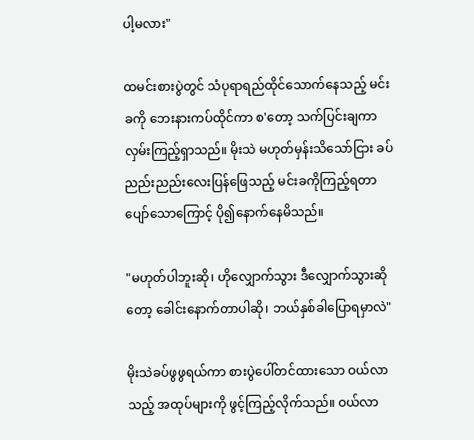ပါ့မလား"

ထမင်းစားပွဲတွင် သံပုရာရည်ထိုင်သောက်နေသည့် မင်းခကို ဘေးနားကပ်ထိုင်ကာ စ'တော့ သက်ပြင်းချကာ လှမ်းကြည့်ရှာသည်။ မိုးသဲ မဟုတ်မှန်းသိသော်ငြား ခပ်ညည်းညည်းလေးပြန်ဖြေသည့် မင်းခကိုကြည့်ရတာ ပျော်သောကြောင့် ပို၍နောက်နေမိသည်။

"မဟုတ်ပါဘူးဆို၊ ဟိုလျှောက်သွား ဒီလျှောက်သွားဆိုတော့ ခေါင်းနောက်တာပါဆို၊ ဘယ်နှစ်ခါပြောရမှာလဲ"

မိုးသဲခပ်ဖွဖွရယ်ကာ စားပွဲပေါ်တင်ထားသော ဝယ်လာသည့် အထုပ်များကို ဖွင့်ကြည့်လိုက်သည်။ ဝယ်လာ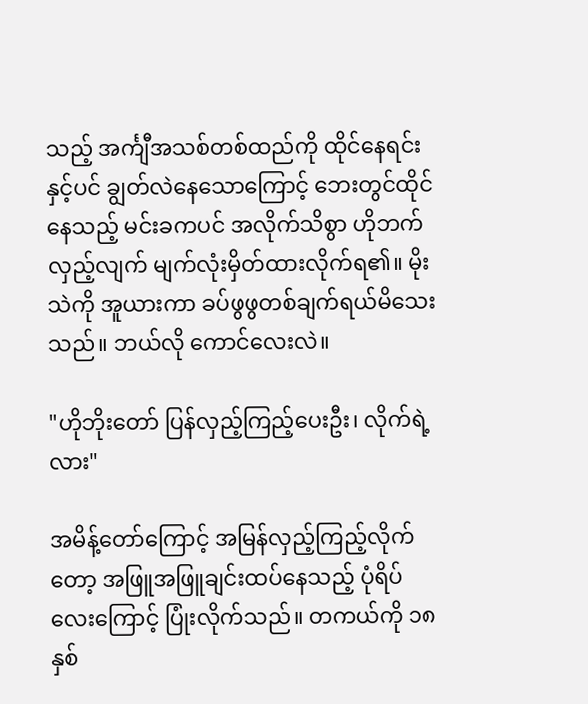သည့် အင်္ကျီအသစ်တစ်ထည်ကို ထိုင်နေရင်းနှင့်ပင် ချွတ်လဲနေသောကြောင့် ဘေးတွင်ထိုင်နေသည့် မင်းခကပင် အလိုက်သိစွာ ဟိုဘက်လှည့်လျက် မျက်လုံးမှိတ်ထားလိုက်ရ၏။ မိုးသဲကို အူယားကာ ခပ်ဖွဖွတစ်ချက်ရယ်မိသေးသည်။ ဘယ်လို ကောင်လေးလဲ။

"ဟိုဘိုးတော် ပြန်လှည့်ကြည့်ပေးဦး၊ လိုက်ရဲ့လား"

အမိန့်တော်ကြောင့် အမြန်လှည့်ကြည့်လိုက်တော့ အဖြူအဖြူချင်းထပ်နေသည့် ပုံရိပ်လေးကြောင့် ပြုံးလိုက်သည်။ တကယ်ကို ၁၈နှစ်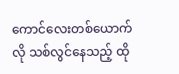ကောင်လေးတစ်ယောက်လို သစ်လွင်နေသည့် ထို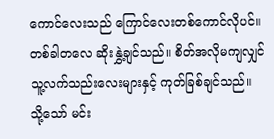ကောင်လေးသည် ကြောင်လေးတစ်ကောင်လိုပင်။ တစ်ခါတလေ ဆိုးနွှဲ့ချင်သည်။ စိတ်အလိုမကျလျှင် သူ့လက်သည်းလေးများနှင့် ကုတ်ခြစ်ချင်သည်။ သို့သော် မင်း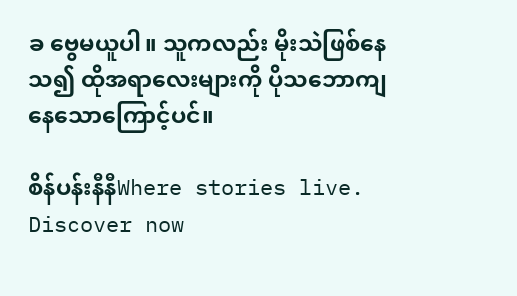ခ ဗွေမယူပါ။ သူကလည်း မိုးသဲဖြစ်နေသ၍ ထိုအရာလေးများကို ပိုသဘောကျနေသောကြောင့်ပင်။

စိန်ပန်းနီနီWhere stories live. Discover now